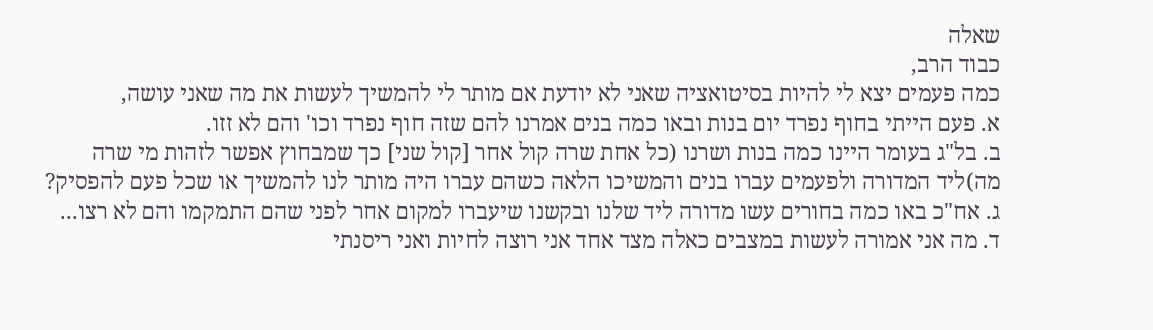שאלה
כבוד הרב,
כמה פעמים יצא לי להיות בסיטואציה שאני לא יודעת אם מותר לי להמשיך לעשות את מה שאני עושה,
א. פעם הייתי בחוף נפרד יום בנות ובאו כמה בנים אמרנו להם שזה חוף נפרד וכו' והם לא זזו.
ב. בל"ג בעומר היינו כמה בנות ושרנו (כל אחת שרה קול אחר [קול שני] כך שמבחוץ אפשר לזהות מי שרה מה)ליד המדורה ולפעמים עברו בנים והמשיכו הלאה כשהם עברו היה מותר לנו להמשיך או שכל פעם להפסיק?
ג. אח"כ באו כמה בחורים עשו מדורה ליד שלנו ובקשנו שיעברו למקום אחר לפני שהם התמקמו והם לא רצו...
ד. מה אני אמורה לעשות במצבים כאלה מצד אחד אני רוצה לחיות ואני ריסנתי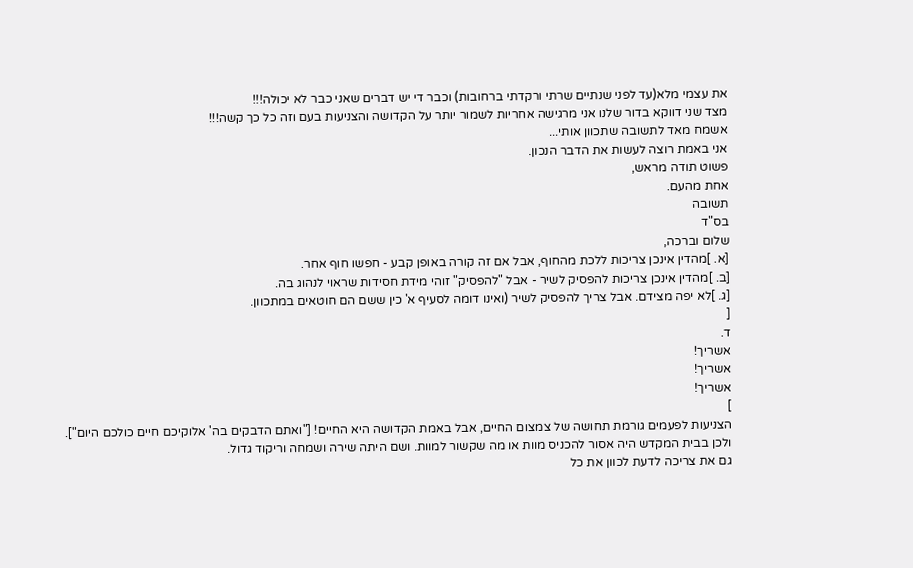את עצמי מלא(עד לפני שנתיים שרתי ורקדתי ברחובות) וכבר די יש דברים שאני כבר לא יכולה!!!
מצד שני דווקא בדור שלנו אני מרגישה אחריות לשמור יותר על הקדושה והצניעות בעם וזה כל כך קשה!!!
אשמח מאד לתשובה שתכוון אותי...
אני באמת רוצה לעשות את הדבר הנכון.
פשוט תודה מראש,
אחת מהעם.
תשובה
בס"ד
שלום וברכה,
[א. ]מהדין אינכן צריכות ללכת מהחוף, אבל אם זה קורה באופן קבע - חפשו חוף אחר.
[ב. ]מהדין אינכן צריכות להפסיק לשיר - אבל "להפסיק" זוהי מידת חסידות שראוי לנהוג בה.
[ג. ]לא יפה מצידם. אבל צריך להפסיק לשיר (ואינו דומה לסעיף א' כין ששם הם חוטאים במתכוון.
[
ד.
אשריך!
אשריך!
אשריך!
]
הצניעות לפעמים גורמת תחושה של צמצום החיים, אבל באמת הקדושה היא החיים! ["ואתם הדבקים בה' אלוקיכם חיים כולכם היום"].
ולכן בבית המקדש היה אסור להכניס מוות או מה שקשור למוות. ושם היתה שירה ושמחה וריקוד גדול.
גם את צריכה לדעת לכוון את כל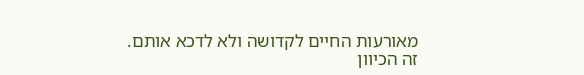מאורעות החיים לקדושה ולא לדכא אותם.
זה הכיוון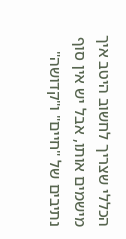הכללי שצריך לחשוב היטב איך מישמים אותו, אבל יש אין סוף נתיבים של "חיים" ו"קדושה"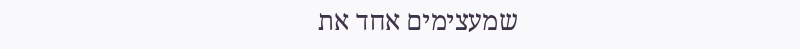שמעצימים אחד את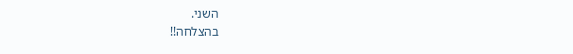השני.
בהצלחה!!